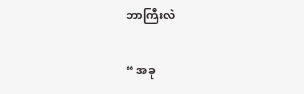ဘာကြီးလဲ

“ အခု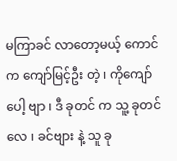မကြာခင် လာတော့မယ့် ကောင် က ကျော်မြင့်ဦး တဲ့ ၊ ကိုကျော် ပေါ့ ဗျာ ၊ ဒီ ခုတင် က သူ့ ခုတင် လေ ၊ ခင်ဗျား နဲ့ သူ ခု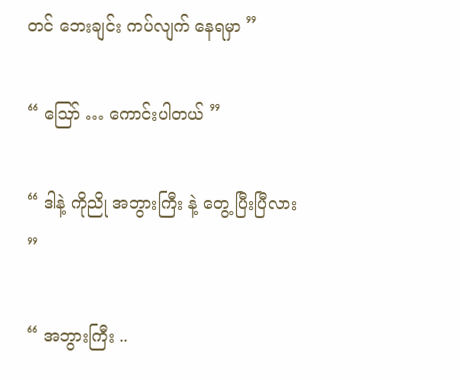တင် ဘေးချင်း ကပ်လျက် နေရမှာ ”

“ ဪ … ကောင်းပါတယ် ”

“ ဒါနဲ့ ကိုညို အဘွားကြီး နဲ့ တွေ့ ပြီးပြီလား ”

“ အဘွားကြီး ..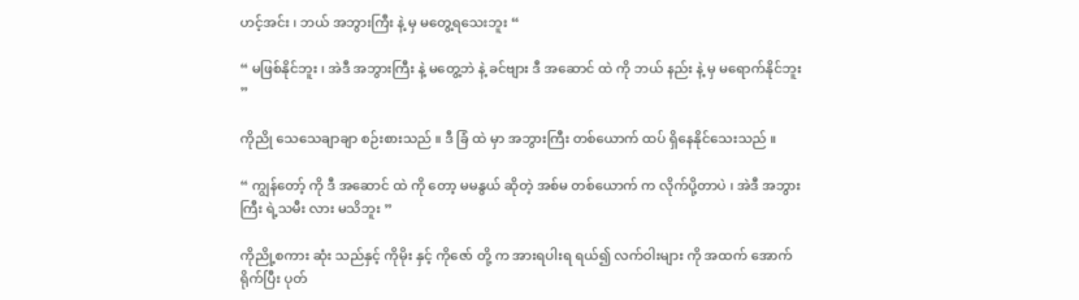ဟင့်အင်း ၊ ဘယ် အဘွားကြီး နဲ့ မှ မတွေ့ရသေးဘူး “

“ မဖြစ်နိုင်ဘူး ၊ အဲဒီ အဘွားကြီး နဲ့ မတွေ့ဘဲ နဲ့ ခင်ဗျား ဒီ အဆောင် ထဲ ကို ဘယ် နည်း နဲ့ မှ မရောက်နိုင်ဘူး ”

ကိုညို သေသေချာချာ စဉ်းစားသည် ။ ဒီ ခြံ ထဲ မှာ အဘွားကြီး တစ်ယောက် ထပ် ရှိနေနိုင်သေးသည် ။

“ ကျွန်တော့် ကို ဒီ အဆောင် ထဲ ကို တော့ မမနွယ် ဆိုတဲ့ အစ်မ တစ်ယောက် က လိုက်ပို့တာပဲ ၊ အဲဒီ အဘွားကြီး ရဲ့သမီး လား မသိဘူး ”

ကိုညို့စကား ဆုံး သည်နှင့် ကိုမိုး နှင့် ကိုဇော် တို့ က အားရပါးရ ရယ်၍ လက်ဝါးများ ကို အထက် အောက် ရိုက်ပြီး ပုတ်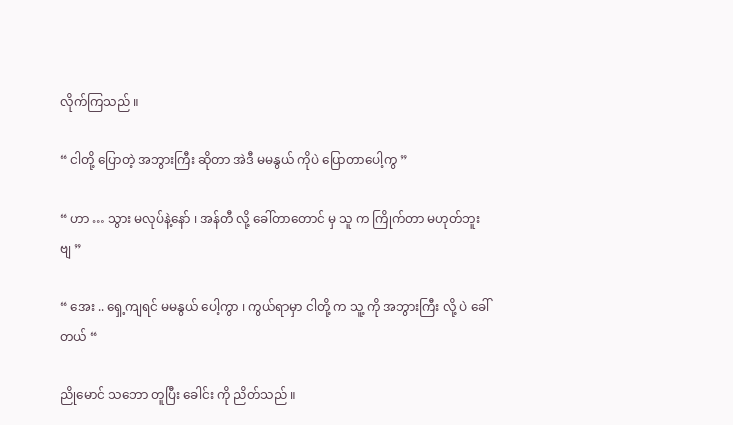လိုက်ကြသည် ။

“ ငါတို့ ပြောတဲ့ အဘွားကြီး ဆိုတာ အဲဒီ မမနွယ် ကိုပဲ ပြောတာပေါ့ကွ ”

“ ဟာ … သွား မလုပ်နဲ့နော် ၊ အန်တီ လို့ ခေါ်တာတောင် မှ သူ က ကြိုက်တာ မဟုတ်ဘူး ဗျ ”

“ အေး .. ရှေ့ကျရင် မမနွယ် ပေါ့ကွာ ၊ ကွယ်ရာမှာ ငါတို့ က သူ့ ကို အဘွားကြီး လို့ ပဲ ခေါ်တယ် “

ညိုမောင် သဘော တူပြီး ခေါင်း ကို ညိတ်သည် ။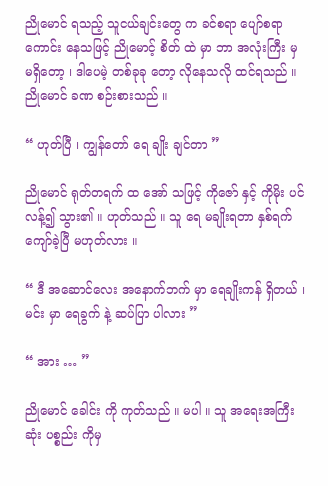ညိုမောင် ရသည့် သူငယ်ချင်းတွေ က ခင်စရာ ပျော်စရာ ကောင်း နေသဖြင့် ညိုမောင့် စိတ် ထဲ မှာ ဘာ အလုံးကြီး မှ မရှိတော့ ၊ ဒါပေမဲ့ တစ်ခုခု တော့ လိုနေသလို ထင်ရသည် ။ ညိုမောင် ခဏ စဉ်းစားသည် ။

“ ဟုတ်ပြီ ၊ ကျွန်တော် ရေ ချိုး ချင်တာ ”

ညိုမောင် ရုတ်တရက် ထ အော် သဖြင့် ကိုဇော် နှင့် ကိုမိုး ပင် လန့်၍ သွား၏ ။ ဟုတ်သည် ။ သူ ရေ မချိုးရတာ နှစ်ရက် ကျော်ခဲ့ပြီ မဟုတ်လား ။

“ ဒီ အဆောင်လေး အနောက်ဘက် မှာ ရေချိုးကန် ရှိတယ် ၊ မင်း မှာ ရေခွက် နဲ့ ဆပ်ပြာ ပါလား ”

“ အား … ”

ညိုမောင် ခေါင်း ကို ကုတ်သည် ။ မပါ ။ သူ အရေးအကြီးဆုံး ပစ္စည်း ကိုမှ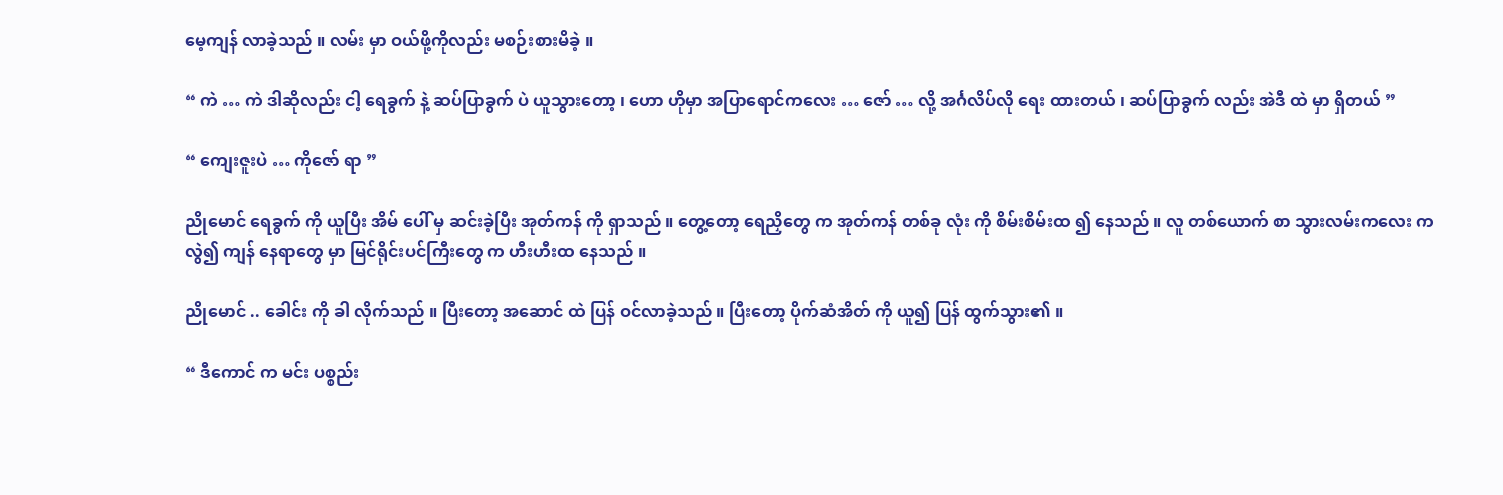မေ့ကျန် လာခဲ့သည် ။ လမ်း မှာ ဝယ်ဖို့ကိုလည်း မစဉ်းစားမိခဲ့ ။

“ ကဲ … ကဲ ဒါဆိုလည်း ငါ့ ရေခွက် နဲ့ ဆပ်ပြာခွက် ပဲ ယူသွားတော့ ၊ ဟော ဟိုမှာ အပြာရောင်ကလေး … ဇော် … လို့ အင်္ဂလိပ်လို ရေး ထားတယ် ၊ ဆပ်ပြာခွက် လည်း အဲဒီ ထဲ မှာ ရှိတယ် ”

“ ကျေးဇူးပဲ … ကိုဇော် ရာ ”

ညိုမောင် ရေခွက် ကို ယူပြီး အိမ် ပေါ် မှ ဆင်းခဲ့ပြီး အုတ်ကန် ကို ရှာသည် ။ တွေ့တော့ ရေညှိတွေ က အုတ်ကန် တစ်ခု လုံး ကို စိမ်းစိမ်းထ ၍ နေသည် ။ လူ တစ်ယောက် စာ သွားလမ်းကလေး က လွဲ၍ ကျန် နေရာတွေ မှာ မြင်ရိုင်းပင်ကြီးတွေ က ဟီးဟီးထ နေသည် ။

ညိုမောင် .. ခေါင်း ကို ခါ လိုက်သည် ။ ပြီးတော့ အဆောင် ထဲ ပြန် ဝင်လာခဲ့သည် ။ ပြီးတော့ ပိုက်ဆံအိတ် ကို ယူ၍ ပြန် ထွက်သွား၏ ။

“ ဒီကောင် က မင်း ပစ္စည်း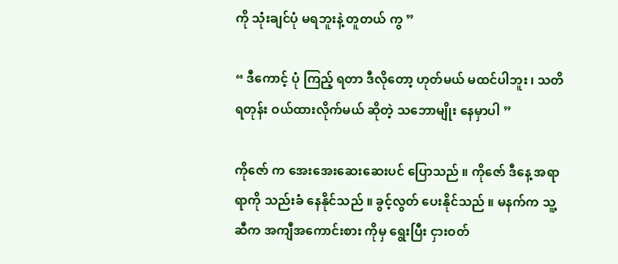ကို သုံးချင်ပုံ မရဘူးနဲ့ တူတယ် ကွ ”

“ ဒီကောင့် ပုံ ကြည့် ရတာ ဒီလိုတော့ ဟုတ်မယ် မထင်ပါဘူး ၊ သတိရတုန်း ဝယ်ထားလိုက်မယ် ဆိုတဲ့ သဘောမျိုး နေမှာပါ ”

ကိုဇော် က အေးအေးဆေးဆေးပင် ပြောသည် ။ ကိုဇော် ဒီနေ့ အရာရာကို သည်းခံ နေနိုင်သည် ။ ခွင့်လွတ် ပေးနိုင်သည် ။ မနက်က သူ့ ဆီက အကျီအကောင်းစား ကိုမှ ရွေးပြီး ငှားဝတ်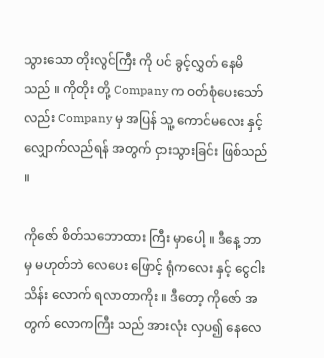သွားသော တိုးလွင်ကြီး ကို ပင် ခွင့်လွှတ် နေမိသည် ။ ကိုတိုး တို့ Company က ဝတ်စုံပေးသော်လည်း Company မှ အပြန် သူ့ ကောင်မလေး နှင့် လျှောက်လည်ရန် အတွက် ငှားသွားခြင်း ဖြစ်သည် ။

ကိုဇော် စိတ်သဘောထား ကြီး မှာပေါ့ ။ ဒီနေ့ ဘာမှ မဟုတ်ဘဲ လေပေး ဖြောင့် ရုံကလေး နှင့် ငွေငါးသိန်း လောက် ရလာတာကိုး ။ ဒီတော့ ကိုဇော် အတွက် လောကကြီး သည် အားလုံး လှပ၍ နေလေ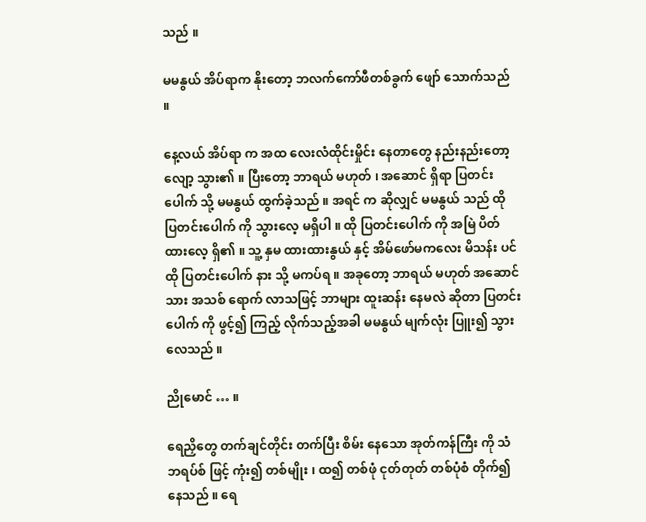သည် ။

မမနွယ် အိပ်ရာက နိုးတော့ ဘလက်ကော်ဖီတစ်ခွက် ဖျော် သောက်သည် ။

နေ့လယ် အိပ်ရာ က အထ လေးလံထိုင်းမှိုင်း နေတာတွေ နည်းနည်းတော့လျော့ သွား၏ ။ ပြီးတော့ ဘာရယ် မဟုတ် ၊ အဆောင် ရှိရာ ပြတင်းပေါက် သို့ မမနွယ် ထွက်ခဲ့သည် ။ အရင် က ဆိုလျှင် မမနွယ် သည် ထို ပြတင်းပေါက် ကို သွားလေ့ မရှိပါ ။ ထို ပြတင်းပေါက် ကို အမြဲ ပိတ်ထားလေ့ ရှိ၏ ။ သူ့ နှမ ထားထားနွယ် နှင့် အိမ်ဖော်မကလေး မိသန်း ပင် ထို ပြတင်းပေါက် နား သို့ မကပ်ရ ။ အခုတော့ ဘာရယ် မဟုတ် အဆောင်သား အသစ် ရောက် လာသဖြင့် ဘာများ ထူးဆန်း နေမလဲ ဆိုတာ ပြတင်းပေါက် ကို ဖွင့်၍ ကြည့် လိုက်သည့်အခါ မမနွယ် မျက်လုံး ပြူး၍ သွားလေသည် ။

ညိုမောင် … ။

ရေညှိတွေ တက်ချင်တိုင်း တက်ပြီး စိမ်း နေသော အုတ်ကန်ကြီး ကို သံဘရပ်စ် ဖြင့် ကုံး၍ တစ်မျိုး ၊ ထ၍ တစ်ဖုံ ငုတ်တုတ် တစ်ပုံစံ တိုက်၍ နေသည် ။ ရေ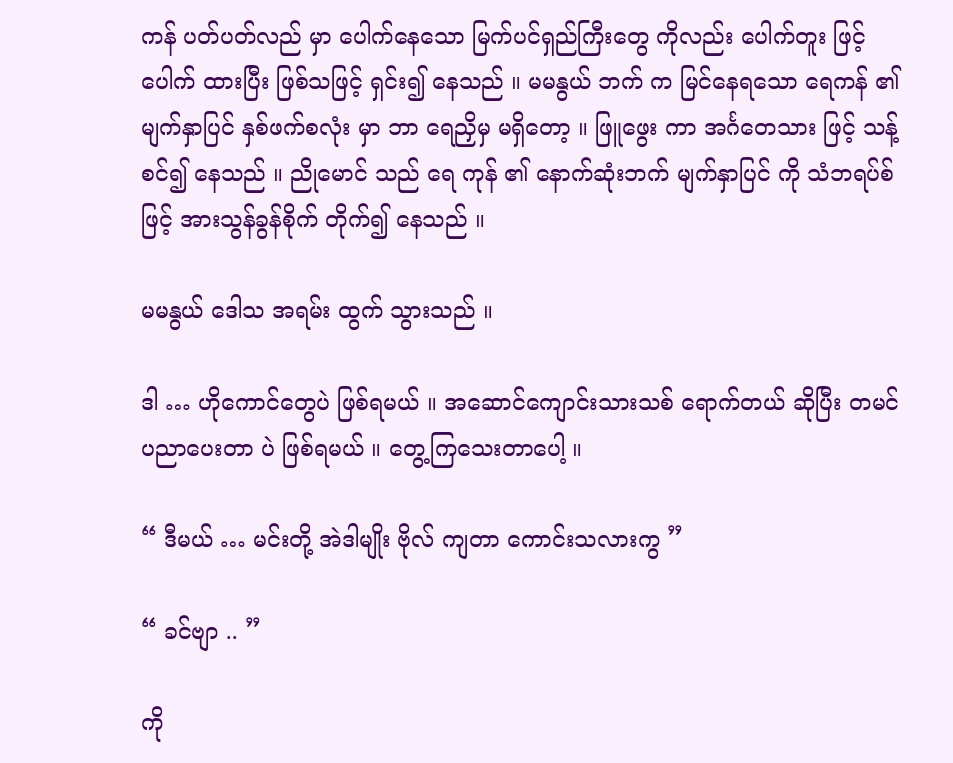ကန် ပတ်ပတ်လည် မှာ ပေါက်နေသော မြက်ပင်ရှည်ကြီးတွေ ကိုလည်း ပေါက်တူး ဖြင့် ပေါက် ထားပြီး ဖြစ်သဖြင့် ရှင်း၍ နေသည် ။ မမနွယ် ဘက် က မြင်နေရသော ရေကန် ၏ မျက်နှာပြင် နှစ်ဖက်စလုံး မှာ ဘာ ရေညှိမှ မရှိတော့ ။ ဖြူဖွေး ကာ အင်္ဂတေသား ဖြင့် သန့်စင်၍ နေသည် ။ ညိုမောင် သည် ရေ ကုန် ၏ နောက်ဆုံးဘက် မျက်နှာပြင် ကို သံဘရပ်စ် ဖြင့် အားသွန်ခွန်စိုက် တိုက်၍ နေသည် ။

မမနွယ် ဒေါသ အရမ်း ထွက် သွားသည် ။

ဒါ … ဟိုကောင်တွေပဲ ဖြစ်ရမယ် ။ အဆောင်ကျောင်းသားသစ် ရောက်တယ် ဆိုပြီး တမင် ပညာပေးတာ ပဲ ဖြစ်ရမယ် ။ တွေ့ကြသေးတာပေါ့ ။

“ ဒီမယ် … မင်းတို့ အဲဒါမျိုး ဗိုလ် ကျတာ ကောင်းသလားကွ ”

“ ခင်ဗျာ .. ”

ကို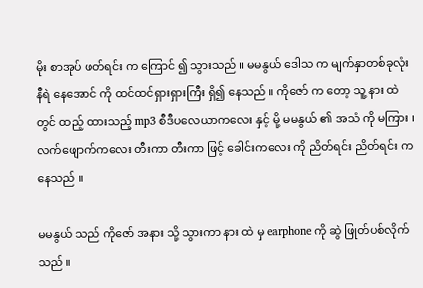မိုး စာအုပ် ဖတ်ရင်း က ကြောင် ၍ သွားသည် ။ မမနွယ် ဒေါသ က မျက်နှာတစ်ခုလုံး နီရဲ နေအောင် ကို ထင်ထင်ရှားရှားကြီး ရှိ၍ နေသည် ။ ကိုဇော် က တော့ သူ့ နား ထဲတွင် ထည့် ထားသည့် mp3 စီဒီပလေယာကလေး နှင့် မို့ မမနွယ် ၏ အသံ ကို မကြား ၊ လက်ဖျောက်ကလေး တီးကာ တီးကာ ဖြင့် ခေါင်းကလေး ကို ညိတ်ရင်း ညိတ်ရင်း က နေသည် ။

မမနွယ် သည် ကိုဇော် အနား သို့ သွားကာ နား ထဲ မှ earphone ကို ဆွဲ ဖြုတ်ပစ်လိုက်သည် ။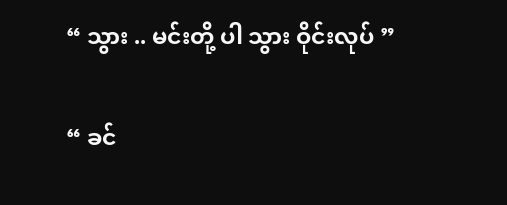“ သွား .. မင်းတို့ ပါ သွား ဝိုင်းလုပ် ”

“ ခင်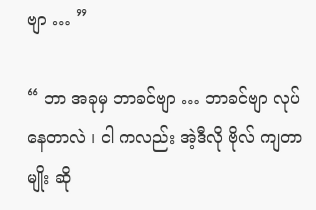ဗျာ … ”

“ ဘာ အခုမှ ဘာခင်ဗျာ … ဘာခင်ဗျာ လုပ်နေတာလဲ ၊ ငါ ကလည်း အဲ့ဒီလို ဗိုလ် ကျတာမျိုး ဆို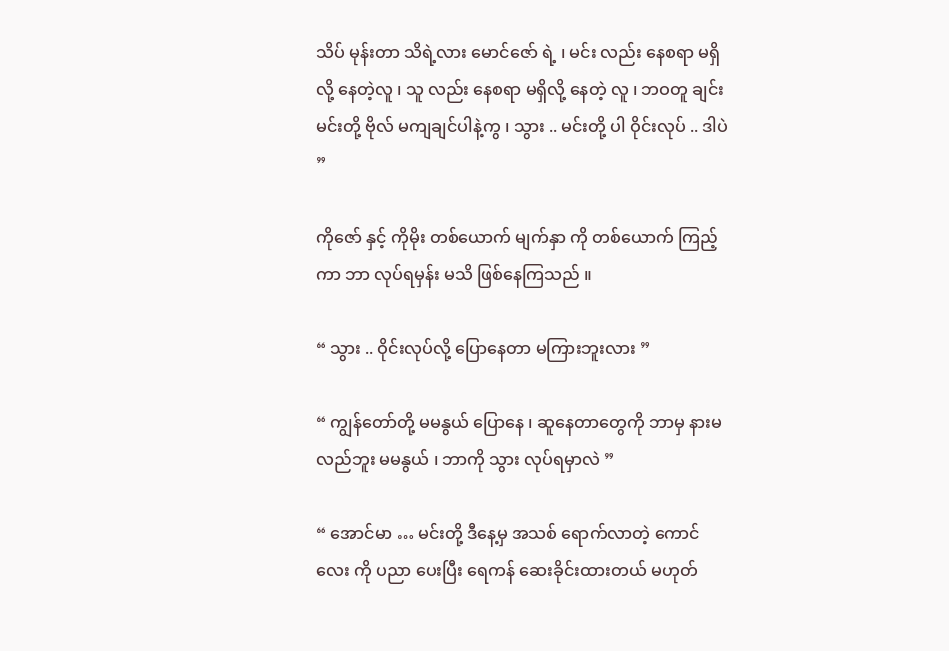သိပ် မုန်းတာ သိရဲ့လား မောင်ဇော် ရဲ့ ၊ မင်း လည်း နေစရာ မရှိလို့ နေတဲ့လူ ၊ သူ လည်း နေစရာ မရှိလို့ နေတဲ့ လူ ၊ ဘဝတူ ချင်း မင်းတို့ ဗိုလ် မကျချင်ပါနဲ့ကွ ၊ သွား .. မင်းတို့ ပါ ဝိုင်းလုပ် .. ဒါပဲ ”

ကိုဇော် နှင့် ကိုမိုး တစ်ယောက် မျက်နှာ ကို တစ်ယောက် ကြည့် ကာ ဘာ လုပ်ရမှန်း မသိ ဖြစ်နေကြသည် ။

“ သွား .. ဝိုင်းလုပ်လို့ ပြောနေတာ မကြားဘူးလား ”

“ ကျွန်တော်တို့ မမနွယ် ပြောနေ ၊ ဆူနေတာတွေကို ဘာမှ နားမလည်ဘူး မမနွယ် ၊ ဘာကို သွား လုပ်ရမှာလဲ ”

“ အောင်မာ … မင်းတို့ ဒီနေ့မှ အသစ် ရောက်လာတဲ့ ကောင်လေး ကို ပညာ ပေးပြီး ရေကန် ဆေးခိုင်းထားတယ် မဟုတ်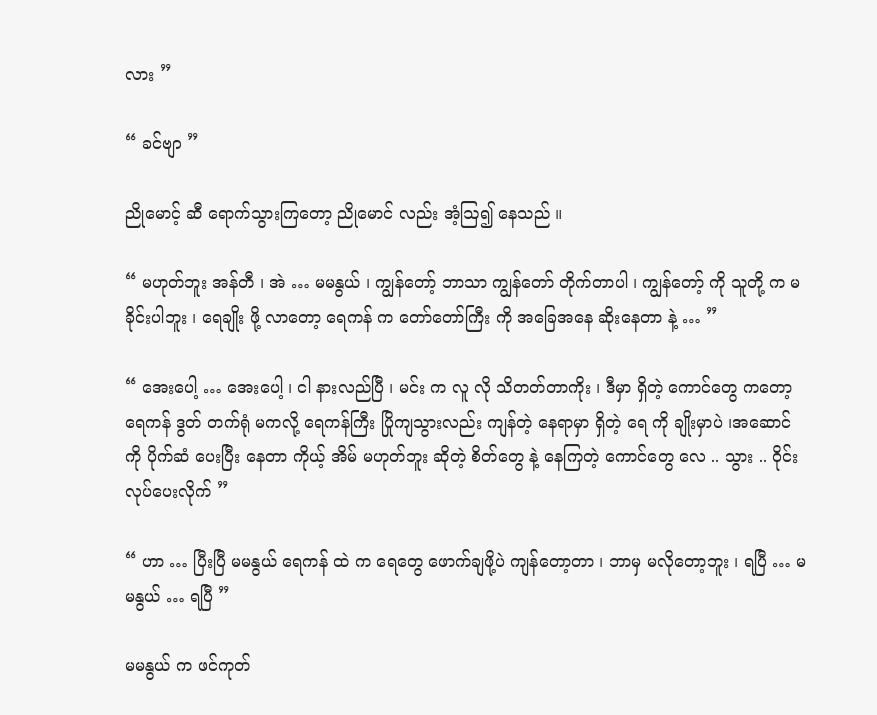လား ”

“ ခင်ဗျာ ”

ညိုမောင့် ဆီ ရောက်သွားကြတော့ ညိုမောင် လည်း အံ့ဩ၍ နေသည် ။

“ မဟုတ်ဘူး အန်တီ ၊ အဲ … မမနွယ် ၊ ကျွန်တော့် ဘာသာ ကျွန်တော် တိုက်တာပါ ၊ ကျွန်တော့် ကို သူတို့ က မခိုင်းပါဘူး ၊ ရေချိုး ဖို့ လာတော့ ရေကန် က တော်တော်ကြီး ကို အခြေအနေ ဆိုးနေတာ နဲ့ … ”

“ အေးပေါ့ … အေးပေါ့ ၊ ငါ နားလည်ပြီ ၊ မင်း က လူ လို သိတတ်တာကိုး ၊ ဒီမှာ ရှိတဲ့ ကောင်တွေ ကတော့ ရေကန် ဒွတ် တက်ရုံ မကလို့ ရေကန်ကြီး ပြိုကျသွားလည်း ကျန်တဲ့ နေရာမှာ ရှိတဲ့ ရေ ကို ချိုးမှာပဲ ၊အဆောင် ကို ပိုက်ဆံ ပေးပြီး နေတာ ကိုယ့် အိမ် မဟုတ်ဘူး ဆိုတဲ့ စိတ်တွေ နဲ့ နေကြတဲ့ ကောင်တွေ လေ .. သွား .. ဝိုင်း လုပ်ပေးလိုက် ”

“ ဟာ … ပြီးပြီ မမနွယ် ရေကန် ထဲ က ရေတွေ ဖောက်ချဖို့ပဲ ကျန်တော့တာ ၊ ဘာမှ မလိုတော့ဘူး ၊ ရပြီ … မမနွယ် … ရပြီ ”

မမနွယ် က ဖင်ကုတ်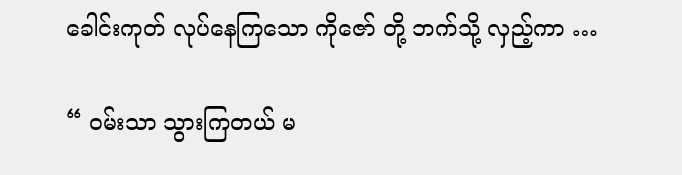ခေါင်းကုတ် လုပ်နေကြသော ကိုဇော် တို့ ဘက်သို့ လှည့်ကာ …

“ ဝမ်းသာ သွားကြတယ် မ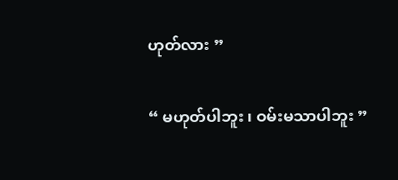ဟုတ်လား ”

“ မဟုတ်ပါဘူး ၊ ဝမ်းမသာပါဘူး ”